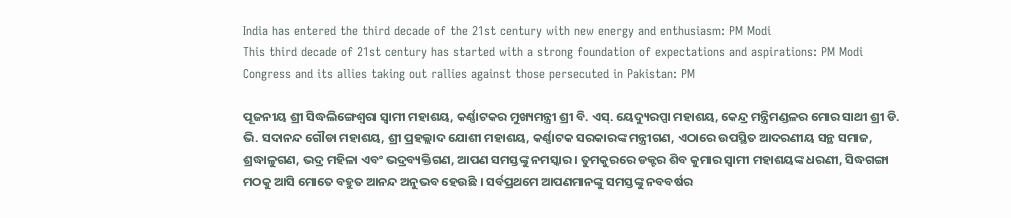India has entered the third decade of the 21st century with new energy and enthusiasm: PM Modi
This third decade of 21st century has started with a strong foundation of expectations and aspirations: PM Modi
Congress and its allies taking out rallies against those persecuted in Pakistan: PM

ପୂଜନୀୟ ଶ୍ରୀ ସିଦ୍ଧଲିଙ୍ଗେଶ୍ୱରା ସ୍ୱାମୀ ମହାଶୟ, କର୍ଣ୍ଣାଟକର ମୁଖ୍ୟମନ୍ତ୍ରୀ ଶ୍ରୀ ବି. ଏସ୍. ୟେଦ୍ୟୁରପ୍ପା ମହାଶୟ, କେନ୍ଦ୍ର ମନ୍ତ୍ରିମଣ୍ଡଳର ମୋର ସାଥୀ ଶ୍ରୀ ଡି. ଭି. ସଦାନନ୍ଦ ଗୌଡା ମହାଶୟ, ଶ୍ରୀ ପ୍ରହଲ୍ଲାଦ ଯୋଶୀ ମହାଶୟ, କର୍ଣ୍ଣାଟକ ସରକାରଙ୍କ ମନ୍ତ୍ରୀଗଣ, ଏଠାରେ ଉପସ୍ଥିତ ଆଦରଣୀୟ ସନ୍ଥ ସମାଜ, ଶ୍ରଦ୍ଧାଳୁଗଣ, ଭଦ୍ର ମହିଳା ଏବଂ ଭଦ୍ରବ୍ୟକ୍ତିଗଣ, ଆପଣ ସମସ୍ତଙ୍କୁ ନମସ୍କାର । ତୁମକୁରରେ ଡକ୍ଟର ଶିବ କୁମାର ସ୍ୱାମୀ ମହାଶୟଙ୍କ ଧରଣୀ, ସିଦ୍ଧଗଙ୍ଗା ମଠକୁ ଆସି ମୋତେ ବହୁତ ଆନନ୍ଦ ଅନୁଭବ ହେଉଛି । ସର୍ବପ୍ରଥମେ ଆପଣମାନଙ୍କୁ ସମସ୍ତଙ୍କୁ ନବବର୍ଷର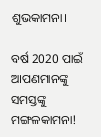ଶୁଭକାମନା।

ବର୍ଷ 2020 ପାଇଁ ଆପଣମାନଙ୍କୁ ସମସ୍ତଙ୍କୁ ମଙ୍ଗଳକାମନା!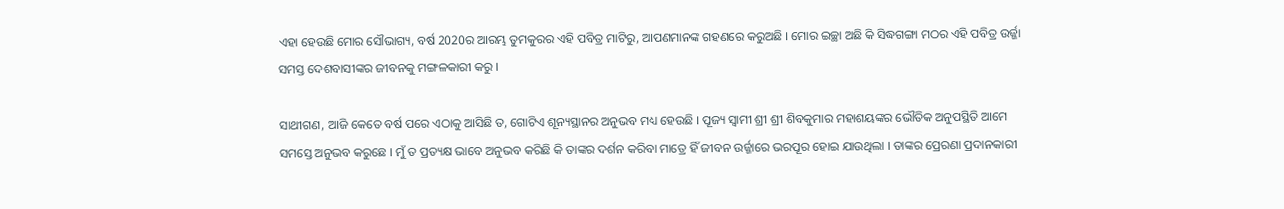ଏହା ହେଉଛି ମୋର ସୌଭାଗ୍ୟ, ବର୍ଷ 2020ର ଆରମ୍ଭ ତୁମକୁରର ଏହି ପବିତ୍ର ମାଟିରୁ, ଆପଣମାନଙ୍କ ଗହଣରେ କରୁଅଛି । ମୋର ଇଚ୍ଛା ଅଛି କି ସିଦ୍ଧଗଙ୍ଗା ମଠର ଏହି ପବିତ୍ର ଉର୍ଜ୍ଜା ସମସ୍ତ ଦେଶବାସୀଙ୍କର ଜୀବନକୁ ମଙ୍ଗଳକାରୀ କରୁ ।

ସାଥୀଗଣ, ଆଜି କେତେ ବର୍ଷ ପରେ ଏଠାକୁ ଆସିଛି ତ, ଗୋଟିଏ ଶୂନ୍ୟସ୍ଥାନର ଅନୁଭବ ମଧ୍ୟ ହେଉଛି । ପୂଜ୍ୟ ସ୍ୱାମୀ ଶ୍ରୀ ଶ୍ରୀ ଶିବକୁମାର ମହାଶୟଙ୍କର ଭୌତିକ ଅନୁପସ୍ଥିତି ଆମେ ସମସ୍ତେ ଅନୁଭବ କରୁଛେ । ମୁଁ ତ ପ୍ରତ୍ୟକ୍ଷ ଭାବେ ଅନୁଭବ କରିଛି କି ତାଙ୍କର ଦର୍ଶନ କରିବା ମାତ୍ରେ ହିଁ ଜୀବନ ଉର୍ଜ୍ଜାରେ ଭରପୂର ହୋଇ ଯାଉଥିଲା । ତାଙ୍କର ପ୍ରେରଣା ପ୍ରଦାନକାରୀ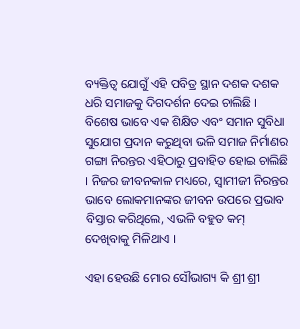ବ୍ୟକ୍ତିତ୍ୱ ଯୋଗୁଁ ଏହି ପବିତ୍ର ସ୍ଥାନ ଦଶକ ଦଶକ ଧରି ସମାଜକୁ ଦିଗଦର୍ଶନ ଦେଇ ଚାଲିଛି । ବିଶେଷ ଭାବେ ଏକ ଶିକ୍ଷିତ ଏବଂ ସମାନ ସୁବିଧା ସୁଯୋଗ ପ୍ରଦାନ କରୁଥିବା ଭଳି ସମାଜ ନିର୍ମାଣର ଗଙ୍ଗା ନିରନ୍ତର ଏହିଠାରୁ ପ୍ରବାହିତ ହୋଇ ଚାଲିଛି । ନିଜର ଜୀବନକାଳ ମଧ୍ୟରେ, ସ୍ୱାମୀଜୀ ନିରନ୍ତର ଭାବେ ଲୋକମାନଙ୍କର ଜୀବନ ଉପରେ ପ୍ରଭାବ ବିସ୍ତାର କରିଥିଲେ, ଏଭଳି ବହୁତ କମ୍ ଦେଖିବାକୁ ମିଳିଥାଏ ।

ଏହା ହେଉଛି ମୋର ସୌଭାଗ୍ୟ କି ଶ୍ରୀ ଶ୍ରୀ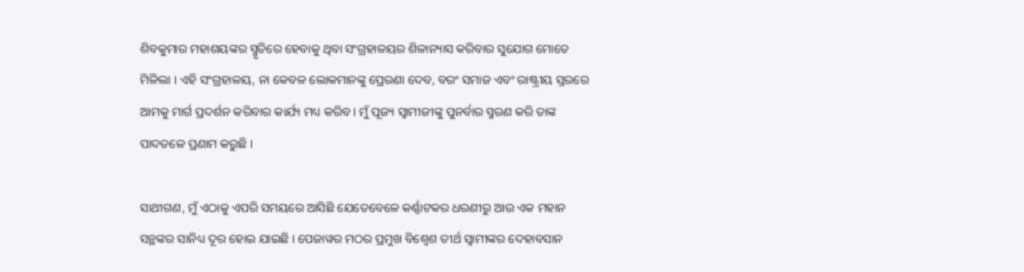ଶିବକୁମାର ମହାଶୟଙ୍କର ସ୍ମୃତିରେ ହେବାକୁ ଥିବା ସଂଗ୍ରହାଳୟର ଶିଳାନ୍ୟାସ କରିବାର ସୁଯୋଗ ମୋତେ ମିଳିଲା । ଏହି ସଂଗ୍ରହାଳୟ, ନା କେବଳ ଲୋକମାନଙ୍କୁ ପ୍ରେରଣା ଦେବ, ବରଂ ସମାଜ ଏବଂ ରାଷ୍ଟ୍ରୀୟ ସ୍ତରରେ ଆମକୁ ମାର୍ଗ ପ୍ରଦର୍ଶନ କରିବାର କାର୍ଯ୍ୟ ମଧ୍ୟ କରିବ । ମୁଁ ପୂଜ୍ୟ ସ୍ୱାମୀଜୀଙ୍କୁ ପୁନର୍ବାର ସ୍ମରଣ କରି ତାଙ୍କ ପାଦତଳେ ପ୍ରଣାମ କରୁଛି ।

ସାଥୀଗଣ, ମୁଁ ଏଠାକୁ ଏପରି ସମୟରେ ଆସିଛି ଯେତେବେଳେ କର୍ଣ୍ଣାଟକର ଧରଣୀରୁ ଆଉ ଏକ ମହାନ ସନ୍ଥଙ୍କର ସାନିଧ୍ୟ ଦୂର ହୋଇ ଯାଇଛି । ପେଜାୱର ମଠର ପ୍ରମୁଖ ବିଶ୍ୱେଶ ତୀର୍ଥ ସ୍ୱାମୀଙ୍କର ଦେହାବସାନ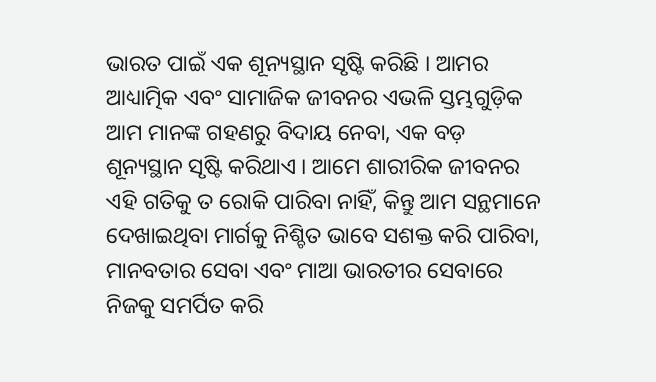ଭାରତ ପାଇଁ ଏକ ଶୂନ୍ୟସ୍ଥାନ ସୃଷ୍ଟି କରିଛି । ଆମର ଆଧ୍ୟାତ୍ମିକ ଏବଂ ସାମାଜିକ ଜୀବନର ଏଭଳି ସ୍ତମ୍ଭଗୁଡ଼ିକ ଆମ ମାନଙ୍କ ଗହଣରୁ ବିଦାୟ ନେବା, ଏକ ବଡ଼ ଶୂନ୍ୟସ୍ଥାନ ସୃଷ୍ଟି କରିଥାଏ । ଆମେ ଶାରୀରିକ ଜୀବନର ଏହି ଗତିକୁ ତ ରୋକି ପାରିବା ନାହିଁ, କିନ୍ତୁ ଆମ ସନ୍ଥମାନେ ଦେଖାଇଥିବା ମାର୍ଗକୁ ନିଶ୍ଚିତ ଭାବେ ସଶକ୍ତ କରି ପାରିବା, ମାନବତାର ସେବା ଏବଂ ମାଆ ଭାରତୀର ସେବାରେ ନିଜକୁ ସମର୍ପିତ କରି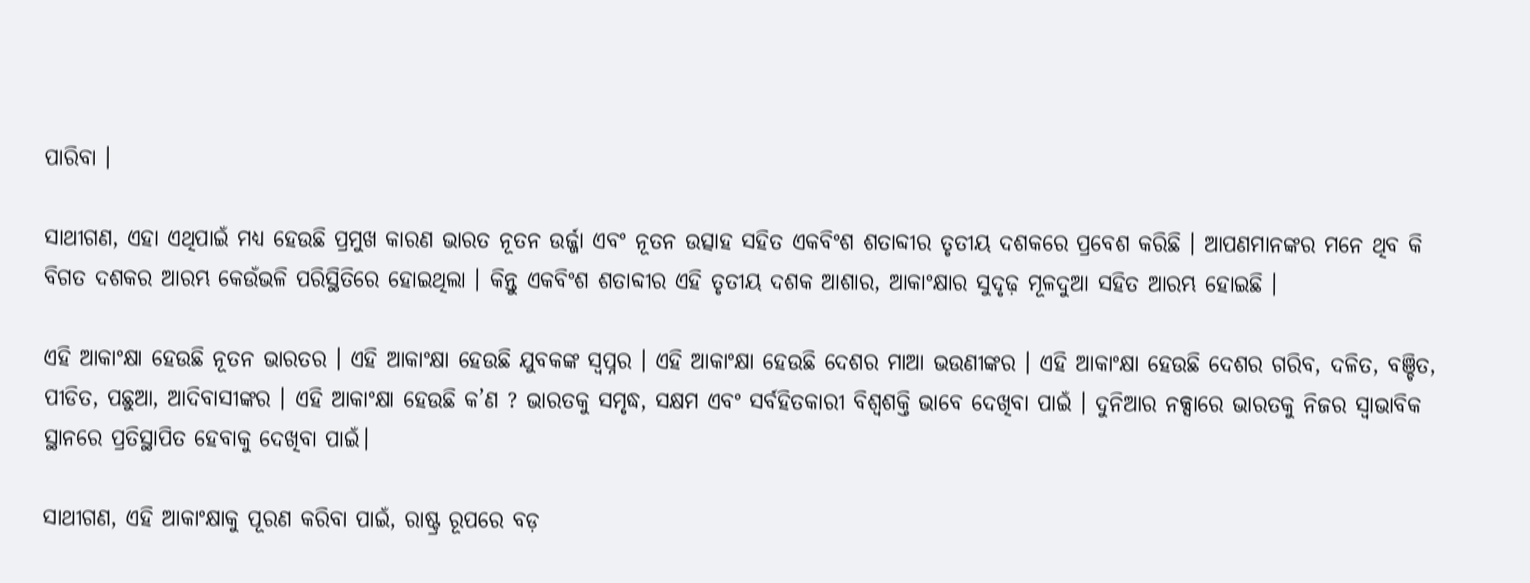ପାରିବା ।

ସାଥୀଗଣ, ଏହା ଏଥିପାଇଁ ମଧ୍ୟ ହେଉଛି ପ୍ରମୁଖ କାରଣ ଭାରତ ନୂତନ ଉର୍ଜ୍ଜା ଏବଂ ନୂତନ ଉତ୍ସାହ ସହିତ ଏକବିଂଶ ଶତାବ୍ଦୀର ତୃତୀୟ ଦଶକରେ ପ୍ରବେଶ କରିଛି । ଆପଣମାନଙ୍କର ମନେ ଥିବ କି ବିଗତ ଦଶକର ଆରମ୍ଭ କେଉଁଭଳି ପରିସ୍ଥିତିରେ ହୋଇଥିଲା । କିନ୍ତୁ ଏକବିଂଶ ଶତାବ୍ଦୀର ଏହି ତୃତୀୟ ଦଶକ ଆଶାର, ଆକାଂକ୍ଷାର ସୁଦୃଢ଼ ମୂଳଦୁଆ ସହିତ ଆରମ୍ଭ ହୋଇଛି ।

ଏହି ଆକାଂକ୍ଷା ହେଉଛି ନୂତନ ଭାରତର । ଏହି ଆକାଂକ୍ଷା ହେଉଛି ଯୁବକଙ୍କ ସ୍ୱପ୍ନର । ଏହି ଆକାଂକ୍ଷା ହେଉଛି ଦେଶର ମାଆ ଭଉଣୀଙ୍କର । ଏହି ଆକାଂକ୍ଷା ହେଉଛି ଦେଶର ଗରିବ, ଦଳିତ, ବଞ୍ଚିତ, ପୀଡିତ, ପଛୁଆ, ଆଦିବାସୀଙ୍କର । ଏହି ଆକାଂକ୍ଷା ହେଉଛି କ’ଣ ? ଭାରତକୁ ସମୃଦ୍ଧ, ସକ୍ଷମ ଏବଂ ସର୍ବହିତକାରୀ ବିଶ୍ୱଶକ୍ତି ଭାବେ ଦେଖିବା ପାଇଁ । ଦୁନିଆର ନକ୍ସାରେ ଭାରତକୁ ନିଜର ସ୍ୱାଭାବିକ ସ୍ଥାନରେ ପ୍ରତିସ୍ଥାପିତ ହେବାକୁ ଦେଖିବା ପାଇଁ।

ସାଥୀଗଣ, ଏହି ଆକାଂକ୍ଷାକୁ ପୂରଣ କରିବା ପାଇଁ, ରାଷ୍ଟ୍ର ରୂପରେ ବଡ଼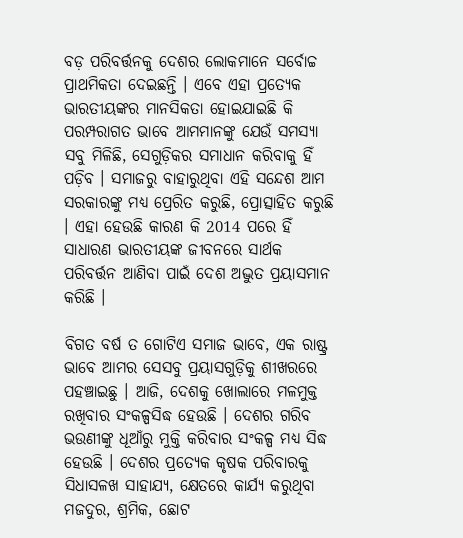ବଡ଼ ପରିବର୍ତ୍ତନକୁ ଦେଶର ଲୋକମାନେ ସର୍ବୋଚ୍ଚ ପ୍ରାଥମିକତା ଦେଇଛନ୍ତି । ଏବେ ଏହା ପ୍ରତ୍ୟେକ ଭାରତୀୟଙ୍କର ମାନସିକତା ହୋଇଯାଇଛି କି ପରମ୍ପରାଗତ ଭାବେ ଆମମାନଙ୍କୁ ଯେଉଁ ସମସ୍ୟା ସବୁ ମିଳିଛି, ସେଗୁଡ଼ିକର ସମାଧାନ କରିବାକୁ ହିଁ ପଡ଼ିବ । ସମାଜରୁ ବାହାରୁଥିବା ଏହି ସନ୍ଦେଶ ଆମ ସରକାରଙ୍କୁ ମଧ୍ୟ ପ୍ରେରିତ କରୁଛି, ପ୍ରୋତ୍ସାହିତ କରୁଛି । ଏହା ହେଉଛି କାରଣ କି 2014 ପରେ ହିଁ ସାଧାରଣ ଭାରତୀୟଙ୍କ ଜୀବନରେ ସାର୍ଥକ ପରିବର୍ତ୍ତନ ଆଣିବା ପାଇଁ ଦେଶ ଅଦ୍ଭୁତ ପ୍ରୟାସମାନ କରିଛି ।

ବିଗତ ବର୍ଷ ତ ଗୋଟିଏ ସମାଜ ଭାବେ, ଏକ ରାଷ୍ଟ୍ର ଭାବେ ଆମର ସେସବୁ ପ୍ରୟାସଗୁଡ଼ିକୁ ଶୀଖରରେ ପହଞ୍ଚାଇଛୁ । ଆଜି, ଦେଶକୁ ଖୋଲାରେ ମଳମୁକ୍ତ ରଖିବାର ସଂକଳ୍ପସିଦ୍ଧ ହେଉଛି । ଦେଶର ଗରିବ ଭଉଣୀଙ୍କୁ ଧୂଆଁରୁ ମୁକ୍ତି କରିବାର ସଂକଳ୍ପ ମଧ୍ୟ ସିଦ୍ଧ ହେଉଛି । ଦେଶର ପ୍ରତ୍ୟେକ କୃଷକ ପରିବାରକୁ ସିଧାସଳଖ ସାହାଯ୍ୟ, କ୍ଷେତରେ କାର୍ଯ୍ୟ କରୁଥିବା ମଜଦୁର, ଶ୍ରମିକ, ଛୋଟ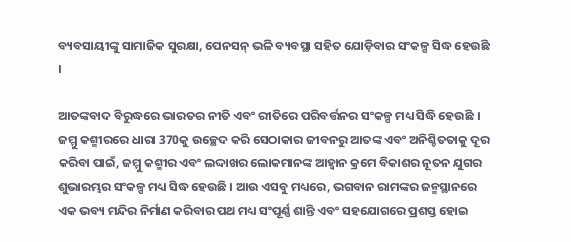ବ୍ୟବସାୟୀଙ୍କୁ ସାମାଜିକ ସୁରକ୍ଷା, ପେନସନ୍ ଭଳି ବ୍ୟବସ୍ଥା ସହିତ ଯୋଡ଼ିବାର ସଂକଳ୍ପ ସିଦ୍ଧ ହେଉଛି ।

ଆତଙ୍କବାଦ ବିରୁଦ୍ଧରେ ଭାରତର ନୀତି ଏବଂ ରୀତିରେ ପରିବର୍ତ୍ତନର ସଂକଳ୍ପ ମଧ୍ୟ ସିଦ୍ଧି ହେଉଛି । ଜମ୍ମୁ କଶ୍ମୀରରେ ଧାରା 370କୁ ଉଚ୍ଛେଦ କରି ସେଠାକାର ଜୀବନରୁ ଆତଙ୍କ ଏବଂ ଅନିଶ୍ଚିତତାକୁ ଦୂର କରିବା ପାଇଁ, ଜମ୍ମୁ କଶ୍ମୀର ଏବଂ ଲଦ୍ଦାଖର ଲୋକମାନଙ୍କ ଆହ୍ୱାନ କ୍ରମେ ବିକାଶର ନୂତନ ଯୁଗର ଶୁଭାରମ୍ଭର ସଂକଳ୍ପ ମଧ୍ୟ ସିଦ୍ଧ ହେଉଛି । ଆଉ ଏସବୁ ମଧ୍ୟରେ, ଭଗବାନ ରାମଙ୍କର ଜନ୍ମସ୍ଥାନରେ ଏକ ଭବ୍ୟ ମନ୍ଦିର ନିର୍ମାଣ କରିବାର ପଥ ମଧ୍ୟ ସଂପୂର୍ଣ୍ଣ ଶାନ୍ତି ଏବଂ ସହଯୋଗରେ ପ୍ରଶସ୍ତ ହୋଇ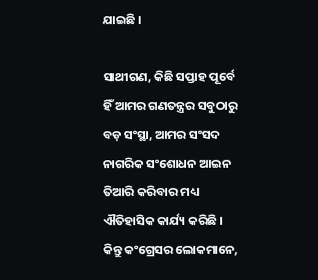ଯାଇଛି ।

ସାଥୀଗଣ, କିଛି ସପ୍ତାହ ପୂର୍ବେ ହିଁ ଆମର ଗଣତନ୍ତ୍ରର ସବୁଠାରୁ ବଡ଼ ସଂସ୍ଥା, ଆମର ସଂସଦ ନାଗରିକ ସଂଶୋଧନ ଆଇନ ତିଆରି କରିବାର ମଧ୍ୟ ଐତିହାସିକ କାର୍ଯ୍ୟ କରିଛି । କିନ୍ତୁ କଂଗ୍ରେସର ଲୋକମାନେ,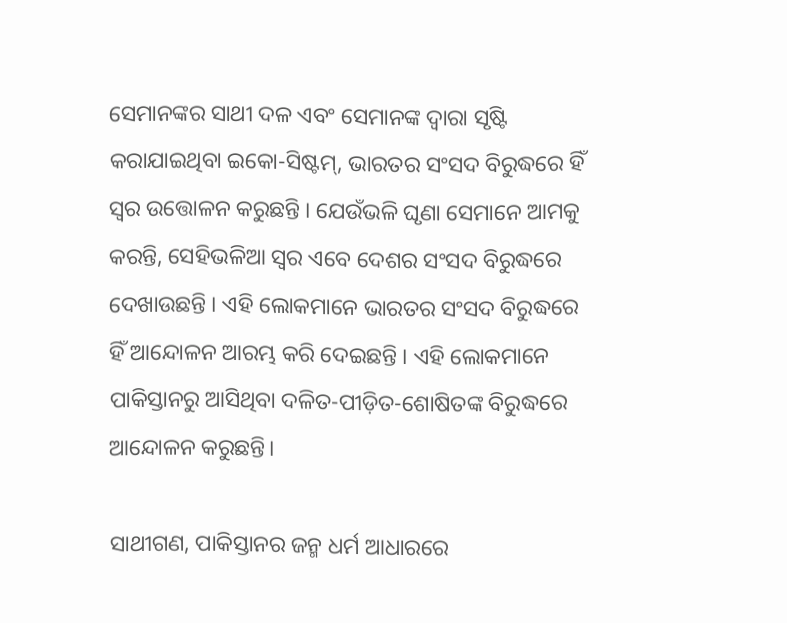ସେମାନଙ୍କର ସାଥୀ ଦଳ ଏବଂ ସେମାନଙ୍କ ଦ୍ୱାରା ସୃଷ୍ଟି କରାଯାଇଥିବା ଇକୋ-ସିଷ୍ଟମ୍, ଭାରତର ସଂସଦ ବିରୁଦ୍ଧରେ ହିଁ ସ୍ୱର ଉତ୍ତୋଳନ କରୁଛନ୍ତି । ଯେଉଁଭଳି ଘୃଣା ସେମାନେ ଆମକୁ କରନ୍ତି, ସେହିଭଳିଆ ସ୍ୱର ଏବେ ଦେଶର ସଂସଦ ବିରୁଦ୍ଧରେ ଦେଖାଉଛନ୍ତି । ଏହି ଲୋକମାନେ ଭାରତର ସଂସଦ ବିରୁଦ୍ଧରେ ହିଁ ଆନ୍ଦୋଳନ ଆରମ୍ଭ କରି ଦେଇଛନ୍ତି । ଏହି ଲୋକମାନେ ପାକିସ୍ତାନରୁ ଆସିଥିବା ଦଳିତ-ପୀଡ଼ିତ-ଶୋଷିତଙ୍କ ବିରୁଦ୍ଧରେ ଆନ୍ଦୋଳନ କରୁଛନ୍ତି।

ସାଥୀଗଣ, ପାକିସ୍ତାନର ଜନ୍ମ ଧର୍ମ ଆଧାରରେ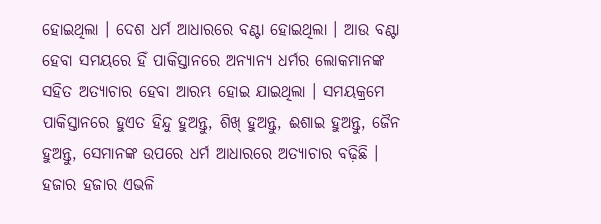ହୋଇଥିଲା । ଦେଶ ଧର୍ମ ଆଧାରରେ ବଣ୍ଟା ହୋଇଥିଲା । ଆଉ ବଣ୍ଟା ହେବା ସମୟରେ ହିଁ ପାକିସ୍ତାନରେ ଅନ୍ୟାନ୍ୟ ଧର୍ମର ଲୋକମାନଙ୍କ ସହିତ ଅତ୍ୟାଚାର ହେବା ଆରମ୍ଭ ହୋଇ ଯାଇଥିଲା । ସମୟକ୍ରମେ ପାକିସ୍ତାନରେ ହୁଏତ ହିନ୍ଦୁ ହୁଅନ୍ତୁ, ଶିଖ୍ ହୁଅନ୍ତୁ, ଈଶାଇ ହୁଅନ୍ତୁ, ଜୈନ ହୁଅନ୍ତୁ, ସେମାନଙ୍କ ଉପରେ ଧର୍ମ ଆଧାରରେ ଅତ୍ୟାଚାର ବଢ଼ିଛି । ହଜାର ହଜାର ଏଭଳି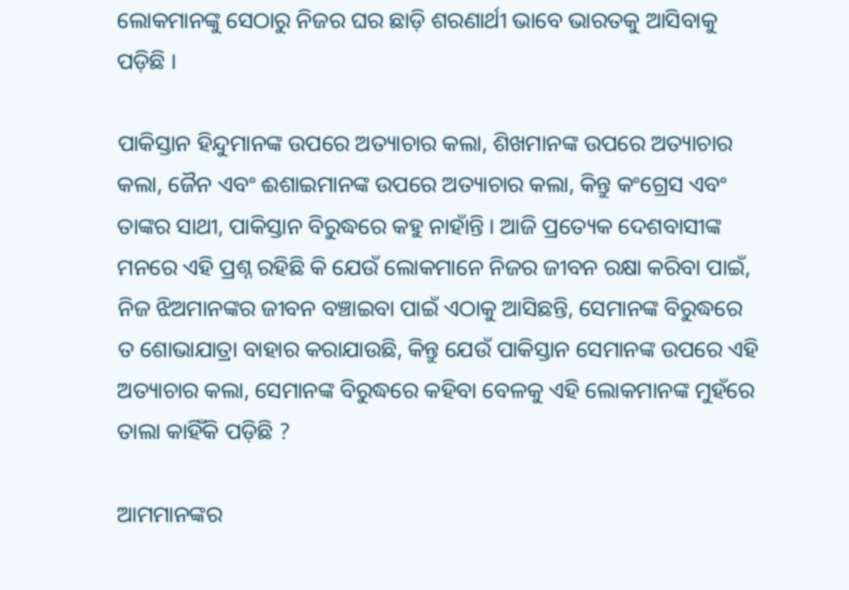ଲୋକମାନଙ୍କୁ ସେଠାରୁ ନିଜର ଘର ଛାଡ଼ି ଶରଣାର୍ଥୀ ଭାବେ ଭାରତକୁ ଆସିବାକୁ ପଡ଼ିଛି ।

ପାକିସ୍ତାନ ହିନ୍ଦୁମାନଙ୍କ ଉପରେ ଅତ୍ୟାଚାର କଲା, ଶିଖମାନଙ୍କ ଉପରେ ଅତ୍ୟାଚାର କଲା, ଜୈନ ଏବଂ ଈଶାଇମାନଙ୍କ ଉପରେ ଅତ୍ୟାଚାର କଲା, କିନ୍ତୁ କଂଗ୍ରେସ ଏବଂ ତାଙ୍କର ସାଥୀ, ପାକିସ୍ତାନ ବିରୁଦ୍ଧରେ କହୁ ନାହାଁନ୍ତି । ଆଜି ପ୍ରତ୍ୟେକ ଦେଶବାସୀଙ୍କ ମନରେ ଏହି ପ୍ରଶ୍ନ ରହିଛି କି ଯେଉଁ ଲୋକମାନେ ନିଜର ଜୀବନ ରକ୍ଷା କରିବା ପାଇଁ, ନିଜ ଝିଅମାନଙ୍କର ଜୀବନ ବଞ୍ଚାଇବା ପାଇଁ ଏଠାକୁ ଆସିଛନ୍ତି, ସେମାନଙ୍କ ବିରୁଦ୍ଧରେ ତ ଶୋଭାଯାତ୍ରା ବାହାର କରାଯାଉଛି, କିନ୍ତୁ ଯେଉଁ ପାକିସ୍ତାନ ସେମାନଙ୍କ ଉପରେ ଏହି ଅତ୍ୟାଚାର କଲା, ସେମାନଙ୍କ ବିରୁଦ୍ଧରେ କହିବା ବେଳକୁ ଏହି ଲୋକମାନଙ୍କ ମୁହଁରେ ତାଲା କାହିଁକି ପଡ଼ିଛି ?

ଆମମାନଙ୍କର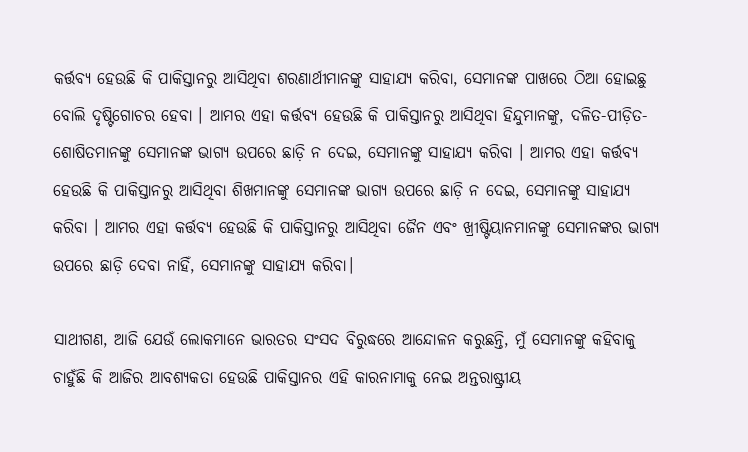କର୍ତ୍ତବ୍ୟ ହେଉଛି କି ପାକିସ୍ତାନରୁ ଆସିଥିବା ଶରଣାର୍ଥୀମାନଙ୍କୁ ସାହାଯ୍ୟ କରିବା, ସେମାନଙ୍କ ପାଖରେ ଠିଆ ହୋଇଛୁ ବୋଲି ଦୃଷ୍ଟିଗୋଚର ହେବା । ଆମର ଏହା କର୍ତ୍ତବ୍ୟ ହେଉଛି କି ପାକିସ୍ତାନରୁ ଆସିଥିବା ହିନ୍ଦୁମାନଙ୍କୁ, ଦଳିତ-ପୀଡ଼ିତ-ଶୋଷିତମାନଙ୍କୁ ସେମାନଙ୍କ ଭାଗ୍ୟ ଉପରେ ଛାଡ଼ି ନ ଦେଇ, ସେମାନଙ୍କୁ ସାହାଯ୍ୟ କରିବା । ଆମର ଏହା କର୍ତ୍ତବ୍ୟ ହେଉଛି କି ପାକିସ୍ତାନରୁ ଆସିଥିବା ଶିଖମାନଙ୍କୁ ସେମାନଙ୍କ ଭାଗ୍ୟ ଉପରେ ଛାଡ଼ି ନ ଦେଇ, ସେମାନଙ୍କୁ ସାହାଯ୍ୟ କରିବା । ଆମର ଏହା କର୍ତ୍ତବ୍ୟ ହେଉଛି କି ପାକିସ୍ତାନରୁ ଆସିଥିବା ଜୈନ ଏବଂ ଖ୍ରୀଷ୍ଟିୟାନମାନଙ୍କୁ ସେମାନଙ୍କର ଭାଗ୍ୟ ଉପରେ ଛାଡ଼ି ଦେବା ନାହିଁ, ସେମାନଙ୍କୁ ସାହାଯ୍ୟ କରିବା।

ସାଥୀଗଣ, ଆଜି ଯେଉଁ ଲୋକମାନେ ଭାରତର ସଂସଦ ବିରୁଦ୍ଧରେ ଆନ୍ଦୋଳନ କରୁଛନ୍ତି, ମୁଁ ସେମାନଙ୍କୁ କହିବାକୁ ଚାହୁଁଛି କି ଆଜିର ଆବଶ୍ୟକତା ହେଉଛି ପାକିସ୍ତାନର ଏହି କାରନାମାକୁ ନେଇ ଅନ୍ତରାଷ୍ଟ୍ରୀୟ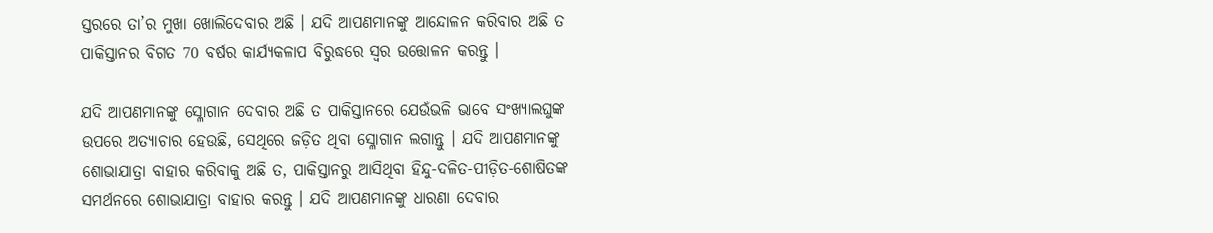ସ୍ତରରେ ତା’ର ମୁଖା ଖୋଲିଦେବାର ଅଛି । ଯଦି ଆପଣମାନଙ୍କୁ ଆନ୍ଦୋଳନ କରିବାର ଅଛି ତ ପାକିସ୍ତାନର ବିଗତ 70 ବର୍ଷର କାର୍ଯ୍ୟକଳାପ ବିରୁଦ୍ଧରେ ସ୍ୱର ଉତ୍ତୋଳନ କରନ୍ତୁ ।

ଯଦି ଆପଣମାନଙ୍କୁ ସ୍ଳୋଗାନ ଦେବାର ଅଛି ତ ପାକିସ୍ତାନରେ ଯେଉଁଭଳି ଭାବେ ସଂଖ୍ୟାଲଘୁଙ୍କ ଉପରେ ଅତ୍ୟାଚାର ହେଉଛି, ସେଥିରେ ଜଡ଼ିତ ଥିବା ସ୍ଳୋଗାନ ଲଗାନ୍ତୁ । ଯଦି ଆପଣମାନଙ୍କୁ ଶୋଭାଯାତ୍ରା ବାହାର କରିବାକୁ ଅଛି ତ, ପାକିସ୍ତାନରୁ ଆସିଥିବା ହିନ୍ଦୁ-ଦଳିତ-ପୀଡ଼ିତ-ଶୋଷିତଙ୍କ ସମର୍ଥନରେ ଶୋଭାଯାତ୍ରା ବାହାର କରନ୍ତୁ । ଯଦି ଆପଣମାନଙ୍କୁ ଧାରଣା ଦେବାର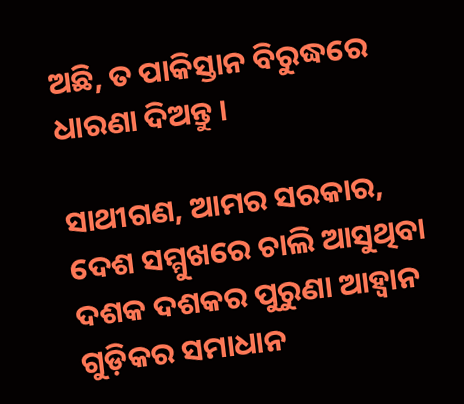ଅଛି, ତ ପାକିସ୍ତାନ ବିରୁଦ୍ଧରେ ଧାରଣା ଦିଅନ୍ତୁ ।

ସାଥୀଗଣ, ଆମର ସରକାର, ଦେଶ ସମ୍ମୁଖରେ ଚାଲି ଆସୁଥିବା ଦଶକ ଦଶକର ପୁରୁଣା ଆହ୍ୱାନ ଗୁଡ଼ିକର ସମାଧାନ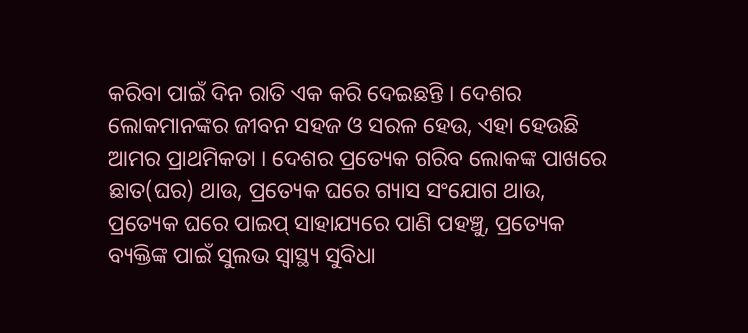କରିବା ପାଇଁ ଦିନ ରାତି ଏକ କରି ଦେଇଛନ୍ତି । ଦେଶର ଲୋକମାନଙ୍କର ଜୀବନ ସହଜ ଓ ସରଳ ହେଉ, ଏହା ହେଉଛି ଆମର ପ୍ରାଥମିକତା । ଦେଶର ପ୍ରତ୍ୟେକ ଗରିବ ଲୋକଙ୍କ ପାଖରେ ଛାତ(ଘର) ଥାଉ, ପ୍ରତ୍ୟେକ ଘରେ ଗ୍ୟାସ ସଂଯୋଗ ଥାଉ, ପ୍ରତ୍ୟେକ ଘରେ ପାଇପ୍ ସାହାଯ୍ୟରେ ପାଣି ପହଞ୍ଚୁ, ପ୍ରତ୍ୟେକ ବ୍ୟକ୍ତିଙ୍କ ପାଇଁ ସୁଲଭ ସ୍ୱାସ୍ଥ୍ୟ ସୁବିଧା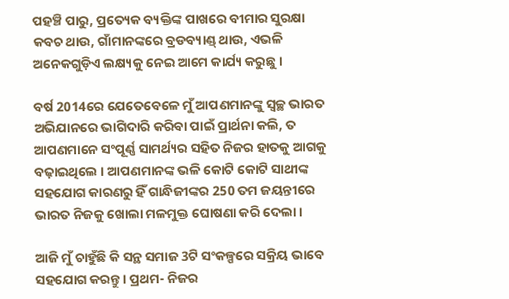ପହଞ୍ଚି ପାରୁ, ପ୍ରତ୍ୟେକ ବ୍ୟକ୍ତିଙ୍କ ପାଖରେ ବୀମାର ସୁରକ୍ଷା କବଚ ଥାଉ, ଗାଁମାନଙ୍କରେ ବ୍ରଡବ୍ୟାଣ୍ଡ୍ ଥାଉ, ଏଭଳି ଅନେକଗୁଡ଼ିଏ ଲକ୍ଷ୍ୟକୁ ନେଇ ଆମେ କାର୍ଯ୍ୟ କରୁଛୁ ।

ବର୍ଷ 2014ରେ ଯେତେବେଳେ ମୁଁ ଆପଣମାନଙ୍କୁ ସ୍ୱଚ୍ଛ ଭାରତ ଅଭିଯାନରେ ଭାଗିଦାରି କରିବା ପାଇଁ ପ୍ରାର୍ଥନା କଲି, ତ ଆପଣମାନେ ସଂପୂର୍ଣ୍ଣ ସାମର୍ଥ୍ୟର ସହିତ ନିଜର ହାତକୁ ଆଗକୁ ବଢ଼ାଇଥିଲେ । ଆପଣମାନଙ୍କ ଭଳି କୋଟି କୋଟି ସାଥୀଙ୍କ ସହଯୋଗ କାରଣରୁ ହିଁ ଗାନ୍ଧିଜୀଙ୍କର 250 ତମ ଜୟନ୍ତୀରେ ଭାରତ ନିଜକୁ ଖୋଲା ମଳମୁକ୍ତ ଘୋଷଣା କରି ଦେଲା ।

ଆଜି ମୁଁ ଚାହୁଁଛି କି ସନ୍ଥ ସମାଜ 3ଟି ସଂକଳ୍ପରେ ସକ୍ରିୟ ଭାବେ ସହଯୋଗ କରନ୍ତୁ । ପ୍ରଥମ- ନିଜର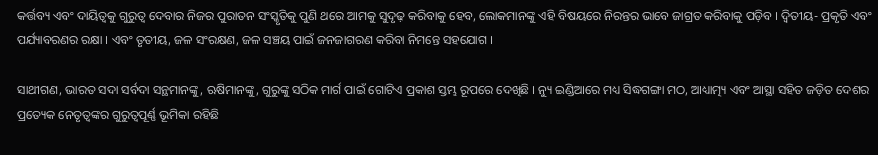କର୍ତ୍ତବ୍ୟ ଏବଂ ଦାୟିତ୍ୱକୁ ଗୁରୁତ୍ୱ ଦେବାର ନିଜର ପୁରାତନ ସଂସ୍କୃତିକୁ ପୁଣି ଥରେ ଆମକୁ ସୁଦୃଢ଼ କରିବାକୁ ହେବ, ଲୋକମାନଙ୍କୁ ଏହି ବିଷୟରେ ନିରନ୍ତର ଭାବେ ଜାଗ୍ରତ କରିବାକୁ ପଡ଼ିବ । ଦ୍ୱିତୀୟ- ପ୍ରକୃତି ଏବଂ ପର୍ଯ୍ୟାବରଣର ରକ୍ଷା । ଏବଂ ତୃତୀୟ, ଜଳ ସଂରକ୍ଷଣ, ଜଳ ସଞ୍ଚୟ ପାଇଁ ଜନଜାଗରଣ କରିବା ନିମନ୍ତେ ସହଯୋଗ ।

ସାଥୀଗଣ, ଭାରତ ସଦା ସର୍ବଦା ସନ୍ଥମାନଙ୍କୁ, ଋଷିମାନଙ୍କୁ, ଗୁରୁଙ୍କୁ ସଠିକ ମାର୍ଗ ପାଇଁ ଗୋଟିଏ ପ୍ରକାଶ ସ୍ତମ୍ଭ ରୂପରେ ଦେଖିଛି । ନ୍ୟୁ ଇଣ୍ଡିଆରେ ମଧ୍ୟ ସିଦ୍ଧଗଙ୍ଗା ମଠ, ଆଧ୍ୟାତ୍ମ୍ୟ ଏବଂ ଆସ୍ଥା ସହିତ ଜଡ଼ିତ ଦେଶର ପ୍ରତ୍ୟେକ ନେତୃତ୍ୱଙ୍କର ଗୁରୁତ୍ୱପୂର୍ଣ୍ଣ ଭୂମିକା ରହିଛି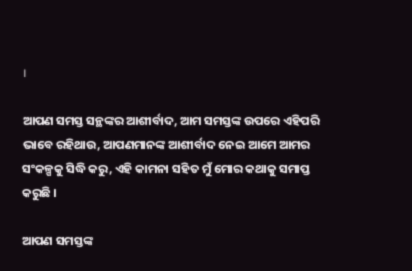।

ଆପଣ ସମସ୍ତ ସନ୍ଥଙ୍କର ଆଶୀର୍ବାଦ, ଆମ ସମସ୍ତଙ୍କ ଉପରେ ଏହିପରି ଭାବେ ରହିଥାଉ, ଆପଣମାନଙ୍କ ଆଶୀର୍ବାଦ ନେଇ ଆମେ ଆମର ସଂକଳ୍ପକୁ ସିଦ୍ଧି କରୁ, ଏହି କାମନା ସହିତ ମୁଁ ମୋର କଥାକୁ ସମାପ୍ତ କରୁଛି ।

ଆପଣ ସମସ୍ତଙ୍କ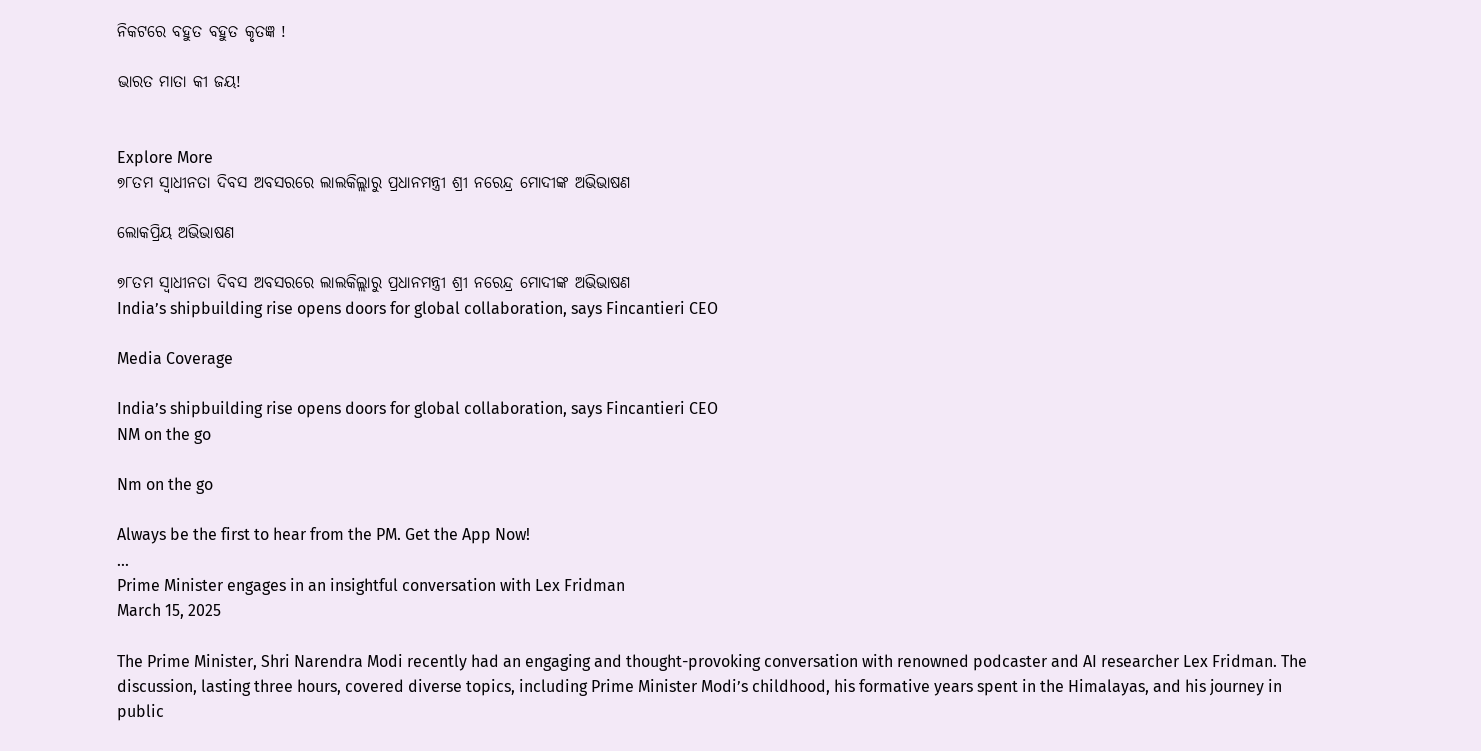ନିକଟରେ ବହୁତ ବହୁତ କୃତଜ୍ଞ !

ଭାରତ ମାତା କୀ ଜୟ!


Explore More
୭୮ତମ ସ୍ୱାଧୀନତା ଦିବସ ଅବସରରେ ଲାଲକିଲ୍ଲାରୁ ପ୍ରଧାନମନ୍ତ୍ରୀ ଶ୍ରୀ ନରେନ୍ଦ୍ର ମୋଦୀଙ୍କ ଅଭିଭାଷଣ

ଲୋକପ୍ରିୟ ଅଭିଭାଷଣ

୭୮ତମ ସ୍ୱାଧୀନତା ଦିବସ ଅବସରରେ ଲାଲକିଲ୍ଲାରୁ ପ୍ରଧାନମନ୍ତ୍ରୀ ଶ୍ରୀ ନରେନ୍ଦ୍ର ମୋଦୀଙ୍କ ଅଭିଭାଷଣ
India’s shipbuilding rise opens doors for global collaboration, says Fincantieri CEO

Media Coverage

India’s shipbuilding rise opens doors for global collaboration, says Fincantieri CEO
NM on the go

Nm on the go

Always be the first to hear from the PM. Get the App Now!
...
Prime Minister engages in an insightful conversation with Lex Fridman
March 15, 2025

The Prime Minister, Shri Narendra Modi recently had an engaging and thought-provoking conversation with renowned podcaster and AI researcher Lex Fridman. The discussion, lasting three hours, covered diverse topics, including Prime Minister Modi’s childhood, his formative years spent in the Himalayas, and his journey in public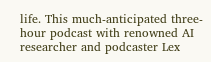life. This much-anticipated three-hour podcast with renowned AI researcher and podcaster Lex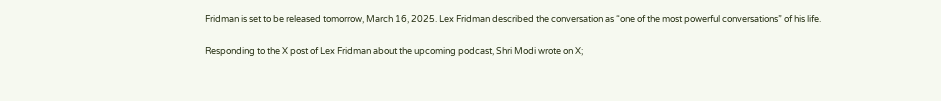Fridman is set to be released tomorrow, March 16, 2025. Lex Fridman described the conversation as “one of the most powerful conversations” of his life.

Responding to the X post of Lex Fridman about the upcoming podcast, Shri Modi wrote on X;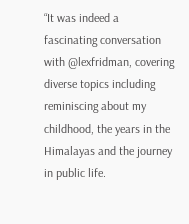“It was indeed a fascinating conversation with @lexfridman, covering diverse topics including reminiscing about my childhood, the years in the Himalayas and the journey in public life.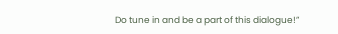Do tune in and be a part of this dialogue!”